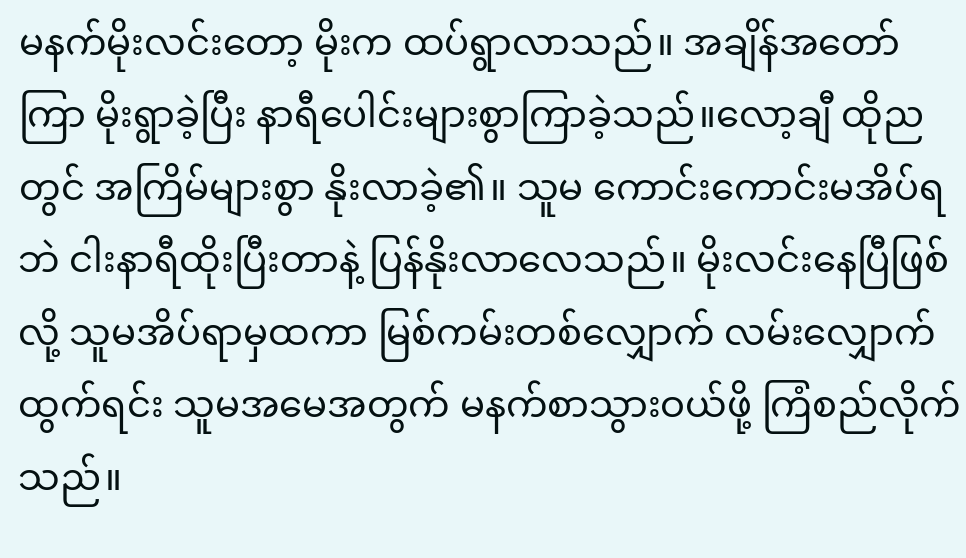မနက်မိုးလင်းတော့ မိုးက ထပ်ရွာလာသည်။ အချိန်အတော်ကြာ မိုးရွာခဲ့ပြီး နာရီပေါင်းများစွာကြာခဲ့သည်။လော့ချီ ထိုညတွင် အကြိမ်များစွာ နိုးလာခဲ့၏။ သူမ ကောင်းကောင်းမအိပ်ရဘဲ ငါးနာရီထိုးပြီးတာနဲ့ ပြန်နိုးလာလေသည်။ မိုးလင်းနေပြီဖြစ်လို့ သူမအိပ်ရာမှထကာ မြစ်ကမ်းတစ်လျှောက် လမ်းလျှောက်ထွက်ရင်း သူမအမေအတွက် မနက်စာသွားဝယ်ဖို့ ကြံစည်လိုက်သည်။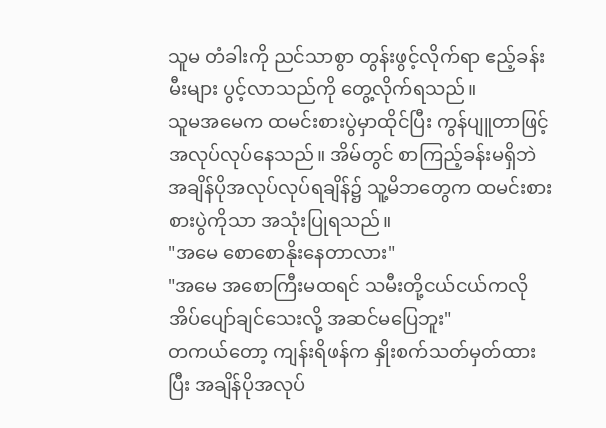သူမ တံခါးကို ညင်သာစွာ တွန်းဖွင့်လိုက်ရာ ဧည့်ခန်းမီးများ ပွင့်လာသည်ကို တွေ့လိုက်ရသည်။
သူမအမေက ထမင်းစားပွဲမှာထိုင်ပြီး ကွန်ပျူတာဖြင့် အလုပ်လုပ်နေသည်။ အိမ်တွင် စာကြည့်ခန်းမရှိဘဲ အချိန်ပိုအလုပ်လုပ်ရချိန်၌ သူ့မိဘတွေက ထမင်းစား စားပွဲကိုသာ အသုံးပြုရသည်။
"အမေ စောစောနိုးနေတာလား"
"အမေ အစောကြီးမထရင် သမီးတို့ငယ်ငယ်ကလို အိပ်ပျော်ချင်သေးလို့ အဆင်မပြေဘူး"
တကယ်တော့ ကျန်းရိဖန်က နှိုးစက်သတ်မှတ်ထားပြီး အချိန်ပိုအလုပ်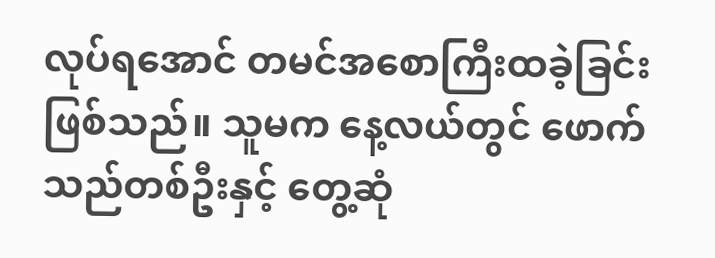လုပ်ရအောင် တမင်အစောကြီးထခဲ့ခြင်းဖြစ်သည်။ သူမက နေ့လယ်တွင် ဖောက်သည်တစ်ဦးနှင့် တွေ့ဆုံ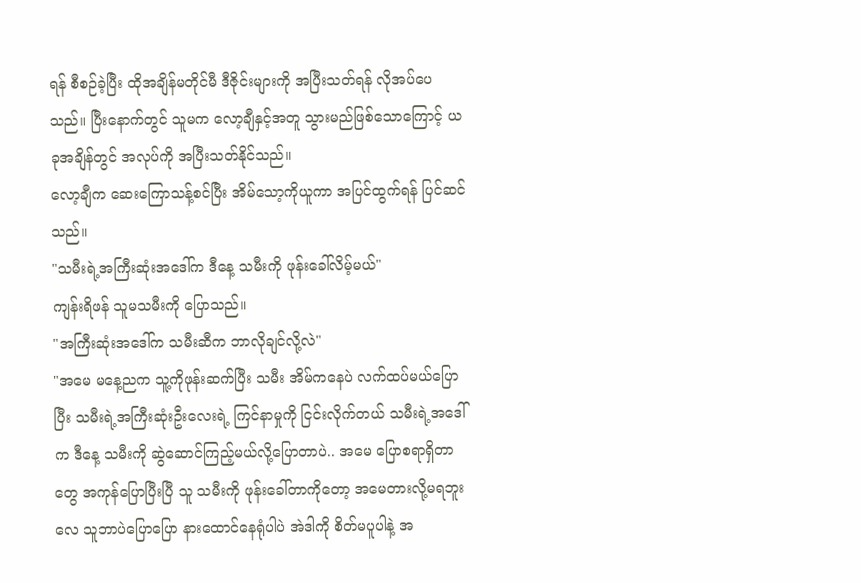ရန် စီစဉ်ခဲ့ပြီး ထိုအချိန်မတိုင်မီ ဒီဇိုင်းများကို အပြီးသတ်ရန် လိုအပ်ပေသည်။ ပြီးနောက်တွင် သူမက လော့ချီနှင့်အတူ သွားမည်ဖြစ်သောကြောင့် ယခုအချိန်တွင် အလုပ်ကို အပြီးသတ်နိုင်သည်။
လော့ချီက ဆေးကြောသန့်စင်ပြီး အိမ်သော့ကိုယူကာ အပြင်ထွက်ရန် ပြင်ဆင်သည်။
"သမီးရဲ့အကြီးဆုံးအဒေါ်က ဒီနေ့ သမီးကို ဖုန်းခေါ်လိမ့်မယ်"
ကျန်းရိဖန် သူမသမီးကို ပြောသည်။
"အကြီးဆုံးအဒေါ်က သမီးဆီက ဘာလိုချင်လို့လဲ"
"အမေ မနေ့ညက သူ့ကိုဖုန်းဆက်ပြီး သမီး အိမ်ကနေပဲ လက်ထပ်မယ်ပြောပြီး သမီးရဲ့အကြီးဆုံးဦးလေးရဲ့ ကြင်နာမှုကို ငြင်းလိုက်တယ် သမီးရဲ့အဒေါ်က ဒီနေ့ သမီးကို ဆွဲဆောင်ကြည့်မယ်လို့ပြောတာပဲ.. အမေ ပြောစရာရှိတာတွေ အကုန်ပြောပြီးပြီ သူ သမီးကို ဖုန်းခေါ်တာကိုတော့ အမေတားလို့မရဘူးလေ သူဘာပဲပြောပြော နားထောင်နေရုံပါပဲ အဲဒါကို စိတ်မပူပါနဲ့ အ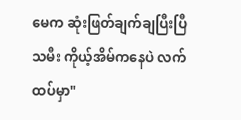မေက ဆုံးဖြတ်ချက်ချပြီးပြီ သမီး ကိုယ့်အိမ်ကနေပဲ လက်ထပ်မှာ"